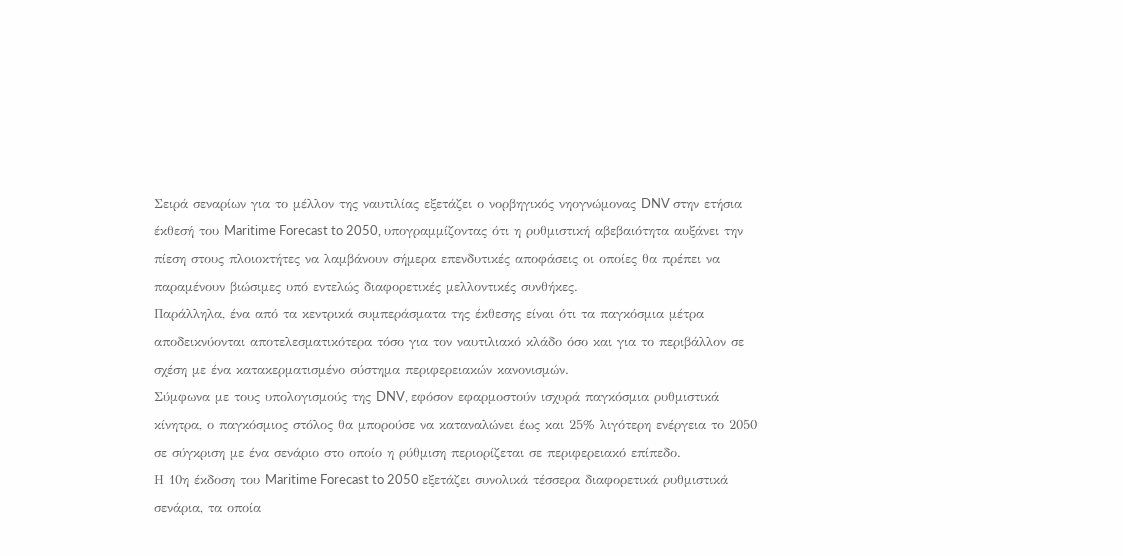Σειρά σεναρίων για το μέλλον της ναυτιλίας εξετάζει ο νορβηγικός νηογνώμονας DNV στην ετήσια έκθεσή του Maritime Forecast to 2050, υπογραμμίζοντας ότι η ρυθμιστική αβεβαιότητα αυξάνει την πίεση στους πλοιοκτήτες να λαμβάνουν σήμερα επενδυτικές αποφάσεις οι οποίες θα πρέπει να παραμένουν βιώσιμες υπό εντελώς διαφορετικές μελλοντικές συνθήκες.
Παράλληλα, ένα από τα κεντρικά συμπεράσματα της έκθεσης είναι ότι τα παγκόσμια μέτρα αποδεικνύονται αποτελεσματικότερα τόσο για τον ναυτιλιακό κλάδο όσο και για το περιβάλλον σε σχέση με ένα κατακερματισμένο σύστημα περιφερειακών κανονισμών.
Σύμφωνα με τους υπολογισμούς της DNV, εφόσον εφαρμοστούν ισχυρά παγκόσμια ρυθμιστικά κίνητρα, ο παγκόσμιος στόλος θα μπορούσε να καταναλώνει έως και 25% λιγότερη ενέργεια το 2050 σε σύγκριση με ένα σενάριο στο οποίο η ρύθμιση περιορίζεται σε περιφερειακό επίπεδο.
Η 10η έκδοση του Maritime Forecast to 2050 εξετάζει συνολικά τέσσερα διαφορετικά ρυθμιστικά σενάρια, τα οποία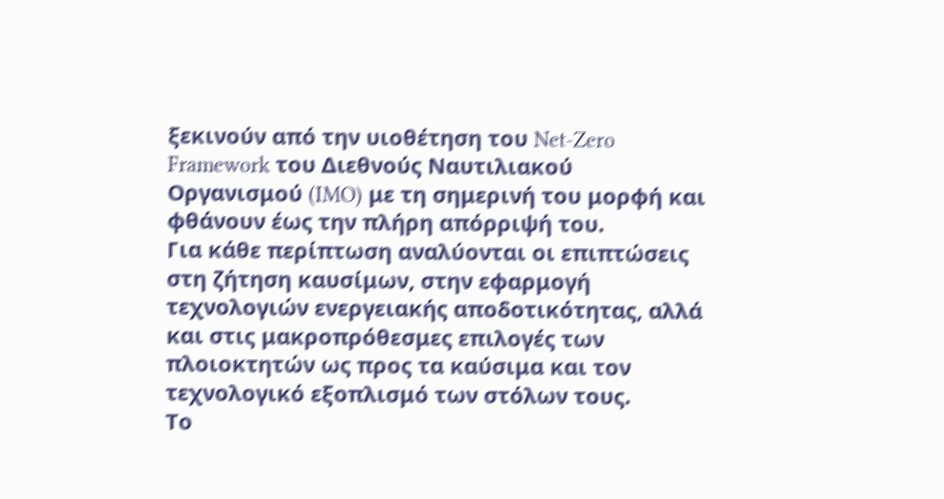ξεκινούν από την υιοθέτηση του Net-Zero Framework του Διεθνούς Ναυτιλιακού Οργανισμού (IMO) με τη σημερινή του μορφή και φθάνουν έως την πλήρη απόρριψή του.
Για κάθε περίπτωση αναλύονται οι επιπτώσεις στη ζήτηση καυσίμων, στην εφαρμογή τεχνολογιών ενεργειακής αποδοτικότητας, αλλά και στις μακροπρόθεσμες επιλογές των πλοιοκτητών ως προς τα καύσιμα και τον τεχνολογικό εξοπλισμό των στόλων τους.
Το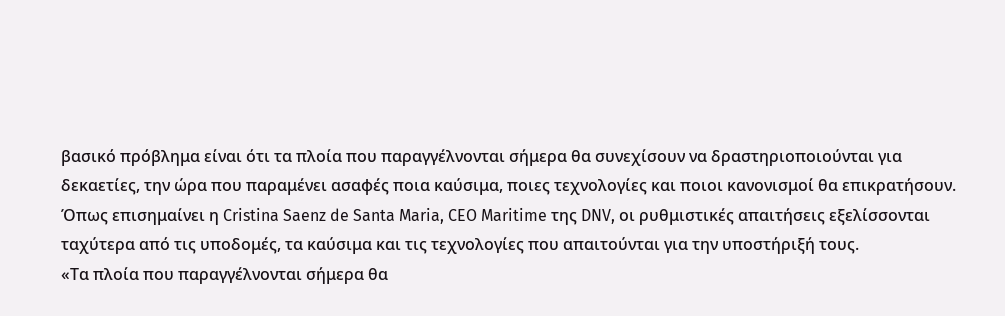βασικό πρόβλημα είναι ότι τα πλοία που παραγγέλνονται σήμερα θα συνεχίσουν να δραστηριοποιούνται για δεκαετίες, την ώρα που παραμένει ασαφές ποια καύσιμα, ποιες τεχνολογίες και ποιοι κανονισμοί θα επικρατήσουν.
Όπως επισημαίνει η Cristina Saenz de Santa Maria, CEO Maritime της DNV, οι ρυθμιστικές απαιτήσεις εξελίσσονται ταχύτερα από τις υποδομές, τα καύσιμα και τις τεχνολογίες που απαιτούνται για την υποστήριξή τους.
«Τα πλοία που παραγγέλνονται σήμερα θα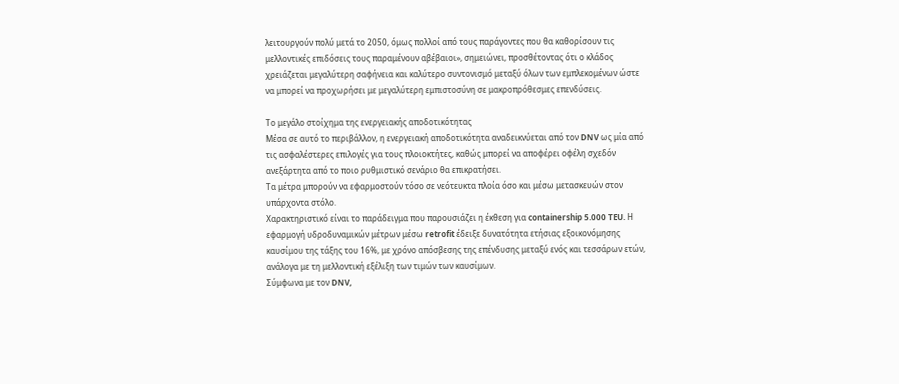λειτουργούν πολύ μετά το 2050, όμως πολλοί από τους παράγοντες που θα καθορίσουν τις μελλοντικές επιδόσεις τους παραμένουν αβέβαιοι», σημειώνει, προσθέτοντας ότι ο κλάδος χρειάζεται μεγαλύτερη σαφήνεια και καλύτερο συντονισμό μεταξύ όλων των εμπλεκομένων ώστε να μπορεί να προχωρήσει με μεγαλύτερη εμπιστοσύνη σε μακροπρόθεσμες επενδύσεις.

Το μεγάλο στοίχημα της ενεργειακής αποδοτικότητας
Μέσα σε αυτό το περιβάλλον, η ενεργειακή αποδοτικότητα αναδεικνύεται από τον DNV ως μία από τις ασφαλέστερες επιλογές για τους πλοιοκτήτες, καθώς μπορεί να αποφέρει οφέλη σχεδόν ανεξάρτητα από το ποιο ρυθμιστικό σενάριο θα επικρατήσει.
Τα μέτρα μπορούν να εφαρμοστούν τόσο σε νεότευκτα πλοία όσο και μέσω μετασκευών στον υπάρχοντα στόλο.
Χαρακτηριστικό είναι το παράδειγμα που παρουσιάζει η έκθεση για containership 5.000 TEU. Η εφαρμογή υδροδυναμικών μέτρων μέσω retrofit έδειξε δυνατότητα ετήσιας εξοικονόμησης καυσίμου της τάξης του 16%, με χρόνο απόσβεσης της επένδυσης μεταξύ ενός και τεσσάρων ετών, ανάλογα με τη μελλοντική εξέλιξη των τιμών των καυσίμων.
Σύμφωνα με τον DNV,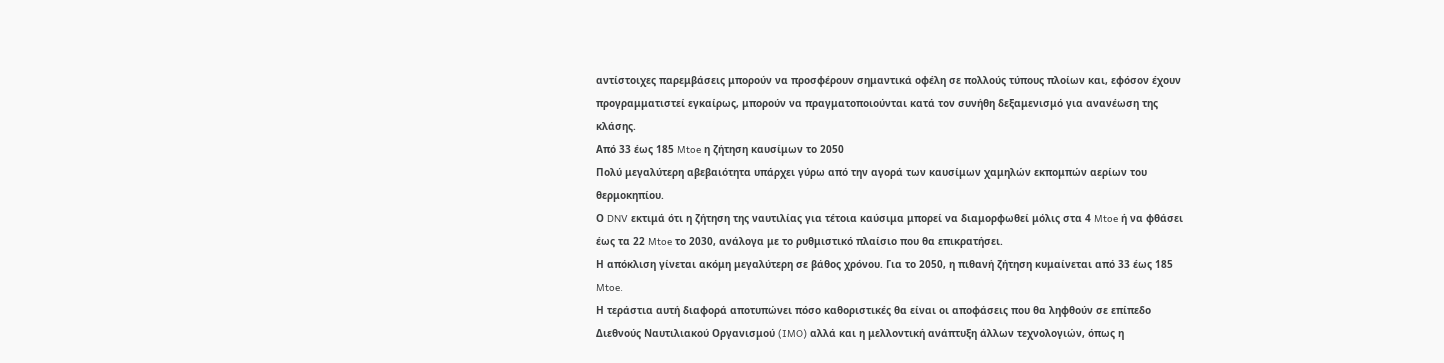αντίστοιχες παρεμβάσεις μπορούν να προσφέρουν σημαντικά οφέλη σε πολλούς τύπους πλοίων και, εφόσον έχουν προγραμματιστεί εγκαίρως, μπορούν να πραγματοποιούνται κατά τον συνήθη δεξαμενισμό για ανανέωση της κλάσης.
Από 33 έως 185 Mtoe η ζήτηση καυσίμων το 2050
Πολύ μεγαλύτερη αβεβαιότητα υπάρχει γύρω από την αγορά των καυσίμων χαμηλών εκπομπών αερίων του θερμοκηπίου.
Ο DNV εκτιμά ότι η ζήτηση της ναυτιλίας για τέτοια καύσιμα μπορεί να διαμορφωθεί μόλις στα 4 Mtoe ή να φθάσει έως τα 22 Mtoe το 2030, ανάλογα με το ρυθμιστικό πλαίσιο που θα επικρατήσει.
Η απόκλιση γίνεται ακόμη μεγαλύτερη σε βάθος χρόνου. Για το 2050, η πιθανή ζήτηση κυμαίνεται από 33 έως 185 Mtoe.
Η τεράστια αυτή διαφορά αποτυπώνει πόσο καθοριστικές θα είναι οι αποφάσεις που θα ληφθούν σε επίπεδο Διεθνούς Ναυτιλιακού Οργανισμού (IMO) αλλά και η μελλοντική ανάπτυξη άλλων τεχνολογιών, όπως η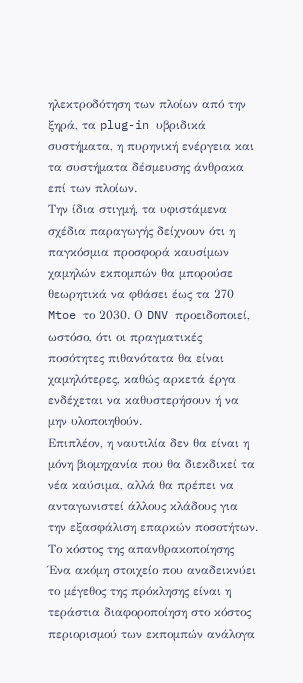ηλεκτροδότηση των πλοίων από την ξηρά, τα plug-in υβριδικά συστήματα, η πυρηνική ενέργεια και τα συστήματα δέσμευσης άνθρακα επί των πλοίων.
Την ίδια στιγμή, τα υφιστάμενα σχέδια παραγωγής δείχνουν ότι η παγκόσμια προσφορά καυσίμων χαμηλών εκπομπών θα μπορούσε θεωρητικά να φθάσει έως τα 270 Mtoe το 2030. Ο DNV προειδοποιεί, ωστόσο, ότι οι πραγματικές ποσότητες πιθανότατα θα είναι χαμηλότερες, καθώς αρκετά έργα ενδέχεται να καθυστερήσουν ή να μην υλοποιηθούν.
Επιπλέον, η ναυτιλία δεν θα είναι η μόνη βιομηχανία που θα διεκδικεί τα νέα καύσιμα, αλλά θα πρέπει να ανταγωνιστεί άλλους κλάδους για την εξασφάλιση επαρκών ποσοτήτων.
Το κόστος της απανθρακοποίησης
Ένα ακόμη στοιχείο που αναδεικνύει το μέγεθος της πρόκλησης είναι η τεράστια διαφοροποίηση στο κόστος περιορισμού των εκπομπών ανάλογα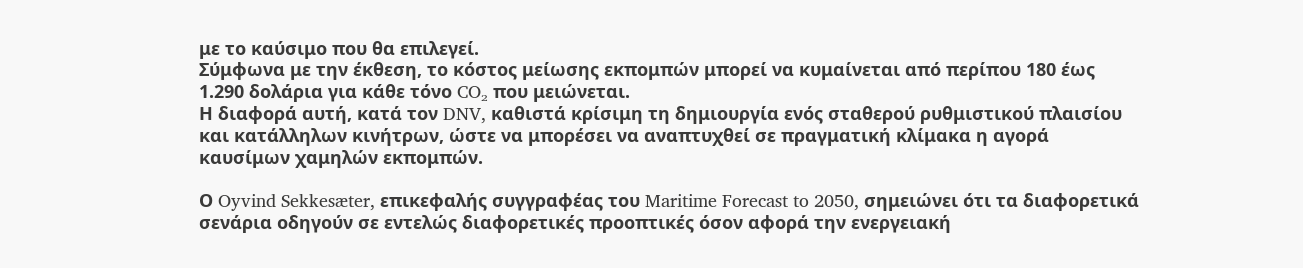με το καύσιμο που θα επιλεγεί.
Σύμφωνα με την έκθεση, το κόστος μείωσης εκπομπών μπορεί να κυμαίνεται από περίπου 180 έως 1.290 δολάρια για κάθε τόνο CO₂ που μειώνεται.
Η διαφορά αυτή, κατά τον DNV, καθιστά κρίσιμη τη δημιουργία ενός σταθερού ρυθμιστικού πλαισίου και κατάλληλων κινήτρων, ώστε να μπορέσει να αναπτυχθεί σε πραγματική κλίμακα η αγορά καυσίμων χαμηλών εκπομπών.

Ο Oyvind Sekkesæter, επικεφαλής συγγραφέας του Maritime Forecast to 2050, σημειώνει ότι τα διαφορετικά σενάρια οδηγούν σε εντελώς διαφορετικές προοπτικές όσον αφορά την ενεργειακή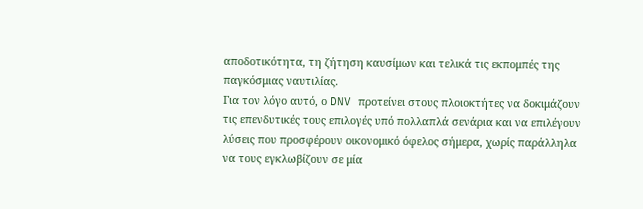αποδοτικότητα, τη ζήτηση καυσίμων και τελικά τις εκπομπές της παγκόσμιας ναυτιλίας.
Για τον λόγο αυτό, ο DNV προτείνει στους πλοιοκτήτες να δοκιμάζουν τις επενδυτικές τους επιλογές υπό πολλαπλά σενάρια και να επιλέγουν λύσεις που προσφέρουν οικονομικό όφελος σήμερα, χωρίς παράλληλα να τους εγκλωβίζουν σε μία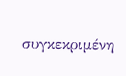συγκεκριμένη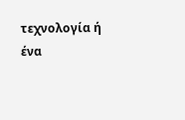τεχνολογία ή ένα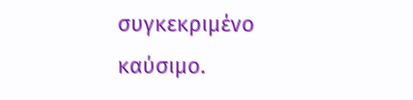συγκεκριμένο καύσιμο.